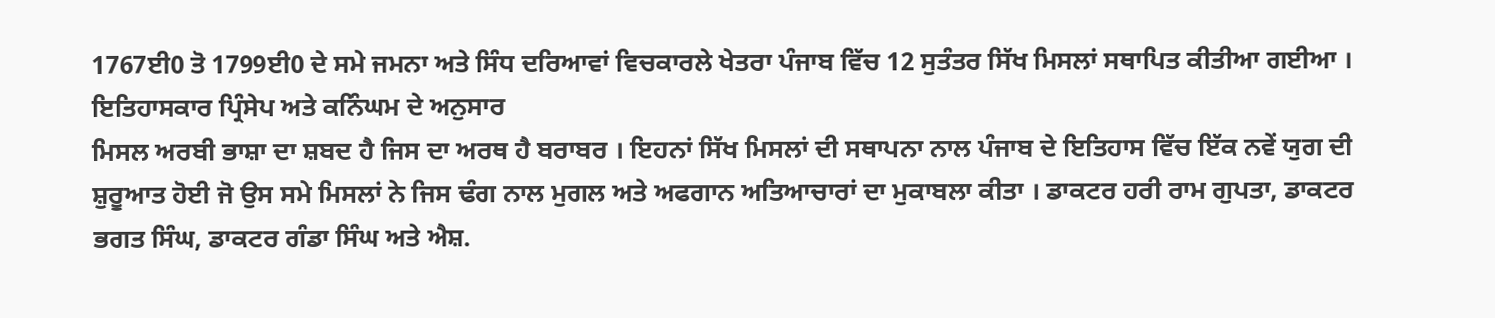1767ਈ0 ਤੋ 1799ਈ0 ਦੇ ਸਮੇ ਜਮਨਾ ਅਤੇ ਸਿੰਧ ਦਰਿਆਵਾਂ ਵਿਚਕਾਰਲੇ ਖੇਤਰਾ ਪੰਜਾਬ ਵਿੱਚ 12 ਸੁਤੰਤਰ ਸਿੱਖ ਮਿਸਲਾਂ ਸਥਾਪਿਤ ਕੀਤੀਆ ਗਈਆ । ਇਤਿਹਾਸਕਾਰ ਪ੍ਰਿੰਸੇਪ ਅਤੇ ਕਨਿੰਘਮ ਦੇ ਅਨੁਸਾਰ
ਮਿਸਲ ਅਰਬੀ ਭਾਸ਼ਾ ਦਾ ਸ਼ਬਦ ਹੈ ਜਿਸ ਦਾ ਅਰਥ ਹੈ ਬਰਾਬਰ । ਇਹਨਾਂ ਸਿੱਖ ਮਿਸਲਾਂ ਦੀ ਸਥਾਪਨਾ ਨਾਲ ਪੰਜਾਬ ਦੇ ਇਤਿਹਾਸ ਵਿੱਚ ਇੱਕ ਨਵੇਂ ਯੁਗ ਦੀ ਸ਼ੁਰੂਆਤ ਹੋਈ ਜੋ ਉਸ ਸਮੇ ਮਿਸਲਾਂ ਨੇ ਜਿਸ ਢੰਗ ਨਾਲ ਮੁਗਲ ਅਤੇ ਅਫਗਾਨ ਅਤਿਆਚਾਰਾਂ ਦਾ ਮੁਕਾਬਲਾ ਕੀਤਾ । ਡਾਕਟਰ ਹਰੀ ਰਾਮ ਗੁਪਤਾ, ਡਾਕਟਰ ਭਗਤ ਸਿੰਘ, ਡਾਕਟਰ ਗੰਡਾ ਸਿੰਘ ਅਤੇ ਐਸ਼.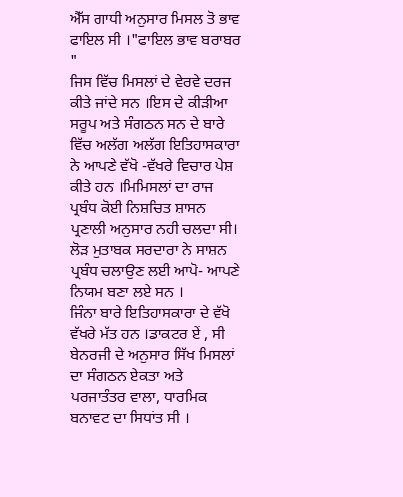ਐੱਸ ਗਾਧੀ ਅਨੁਸਾਰ ਮਿਸਲ ਤੋ ਭਾਵ ਫਾਇਲ ਸੀ ।"ਫਾਇਲ ਭਾਵ ਬਰਾਬਰ "
ਜਿਸ ਵਿੱਚ ਮਿਸਲਾਂ ਦੇ ਵੇਰਵੇ ਦਰਜ ਕੀਤੇ ਜਾਂਦੇ ਸਨ ।ਇਸ ਦੇ ਕੀੜੀਆ ਸਰੂਪ ਅਤੇ ਸੰਗਠਨ ਸਨ ਦੇ ਬਾਰੇ ਵਿੱਚ ਅਲੱਗ ਅਲੱਗ ਇਤਿਹਾਸਕਾਰਾ ਨੇ ਆਪਣੇ ਵੱਖੋ -ਵੱਖਰੇ ਵਿਚਾਰ ਪੇਸ਼ ਕੀਤੇ ਹਨ ।ਮਿਮਿਸਲਾਂ ਦਾ ਰਾਜ ਪ੍ਰਬੰਧ ਕੋਈ ਨਿਸ਼ਚਿਤ ਸ਼ਾਸਨ ਪ੍ਰਣਾਲੀ ਅਨੁਸਾਰ ਨਹੀ ਚਲਦਾ ਸੀ। ਲੋੜ ਮੁਤਾਬਕ ਸਰਦਾਰਾ ਨੇ ਸਾਸ਼ਨ ਪ੍ਰਬੰਧ ਚਲਾਉਣ ਲਈ ਆਪੋ- ਆਪਣੇ ਨਿਯਮ ਬਣਾ ਲਏ ਸਨ ।
ਜਿੰਨਾ ਬਾਰੇ ਇਤਿਹਾਸਕਾਰਾ ਦੇ ਵੱਖੋ ਵੱਖਰੇ ਮੱਤ ਹਨ ।ਡਾਕਟਰ ਏਂ , ਸੀ ਬੇਨਰਜੀ ਦੇ ਅਨੁਸਾਰ ਸਿੱਖ ਮਿਸਲਾਂ ਦਾ ਸੰਗਠਨ ਏਕਤਾ ਅਤੇ ਪਰਜਾਤੰਤਰ ਵਾਲਾ, ਧਾਰਮਿਕ
ਬਨਾਵਟ ਦਾ ਸਿਧਾਂਤ ਸੀ ।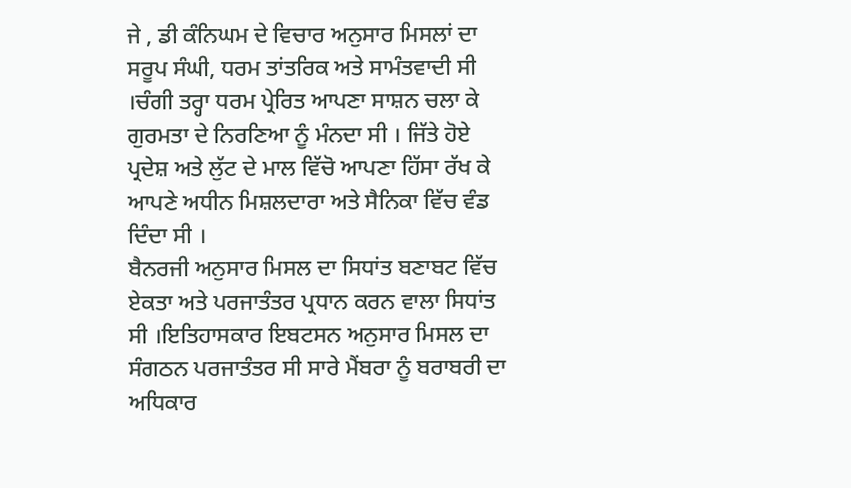ਜੇ , ਡੀ ਕੰਨਿਘਮ ਦੇ ਵਿਚਾਰ ਅਨੁਸਾਰ ਮਿਸਲਾਂ ਦਾ ਸਰੂਪ ਸੰਘੀ, ਧਰਮ ਤਾਂਤਰਿਕ ਅਤੇ ਸਾਮੰਤਵਾਦੀ ਸੀ ।ਚੰਗੀ ਤਰ੍ਹਾ ਧਰਮ ਪ੍ਰੇਰਿਤ ਆਪਣਾ ਸਾਸ਼ਨ ਚਲਾ ਕੇ ਗੁਰਮਤਾ ਦੇ ਨਿਰਣਿਆ ਨੂੰ ਮੰਨਦਾ ਸੀ । ਜਿੱਤੇ ਹੋਏ ਪ੍ਰਦੇਸ਼ ਅਤੇ ਲੁੱਟ ਦੇ ਮਾਲ ਵਿੱਚੋ ਆਪਣਾ ਹਿੱਸਾ ਰੱਖ ਕੇ ਆਪਣੇ ਅਧੀਨ ਮਿਸ਼ਲਦਾਰਾ ਅਤੇ ਸੈਨਿਕਾ ਵਿੱਚ ਵੰਡ ਦਿੰਦਾ ਸੀ ।
ਬੈਨਰਜੀ ਅਨੁਸਾਰ ਮਿਸਲ ਦਾ ਸਿਧਾਂਤ ਬਣਾਬਟ ਵਿੱਚ ਏਕਤਾ ਅਤੇ ਪਰਜਾਤੰਤਰ ਪ੍ਰਧਾਨ ਕਰਨ ਵਾਲਾ ਸਿਧਾਂਤ ਸੀ ।ਇਤਿਹਾਸਕਾਰ ਇਬਟਸਨ ਅਨੁਸਾਰ ਮਿਸਲ ਦਾ ਸੰਗਠਨ ਪਰਜਾਤੰਤਰ ਸੀ ਸਾਰੇ ਮੈਂਬਰਾ ਨੂੰ ਬਰਾਬਰੀ ਦਾ ਅਧਿਕਾਰ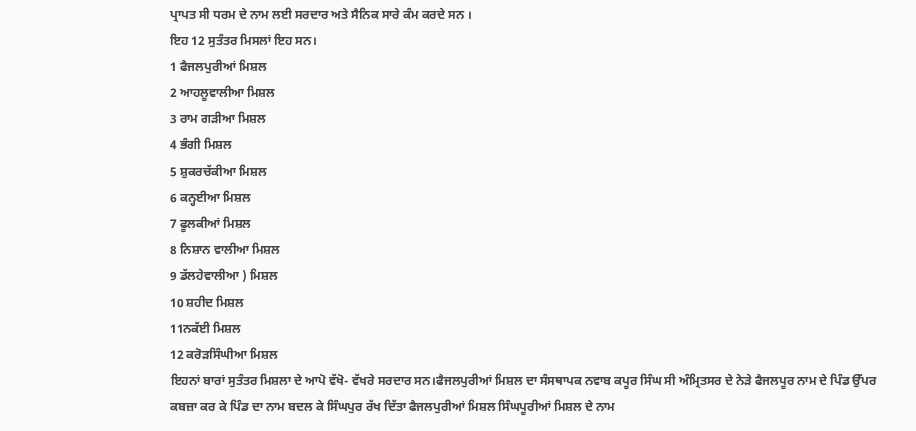ਪ੍ਰਾਪਤ ਸੀ ਧਰਮ ਦੇ ਨਾਮ ਲਈ ਸਰਦਾਰ ਅਤੇ ਸੈਨਿਕ ਸਾਰੇ ਕੰਮ ਕਰਦੇ ਸਨ ।
ਇਹ 12 ਸੁਤੰਤਰ ਮਿਸਲਾਂ ਇਹ ਸਨ।
1 ਫੈਜਲਪੁਰੀਆਂ ਮਿਸ਼ਲ
2 ਆਹਲੂਵਾਲੀਆ ਮਿਸ਼ਲ
3 ਰਾਮ ਗੜੀਆ ਮਿਸ਼ਲ
4 ਭੰਗੀ ਮਿਸ਼ਲ
5 ਸ਼ੁਕਰਚੱਕੀਆ ਮਿਸ਼ਲ
6 ਕਨ੍ਹਈਆ ਮਿਸ਼ਲ
7 ਫੂਲਕੀਆਂ ਮਿਸ਼ਲ
8 ਨਿਸ਼ਾਨ ਵਾਲੀਆ ਮਿਸ਼ਲ
9 ਡੱਲਹੇਵਾਲੀਆ ) ਮਿਸ਼ਲ
10 ਸ਼ਹੀਦ ਮਿਸ਼ਲ
11ਨਕੱਈ ਮਿਸ਼ਲ
12 ਕਰੋੜਸਿੰਘੀਆ ਮਿਸ਼ਲ
ਇਹਨਾਂ ਬਾਰਾਂ ਸੁਤੰਤਰ ਮਿਸ਼ਲਾ ਦੇ ਆਪੋ ਵੱਖੋ- ਵੱਖਰੇ ਸਰਦਾਰ ਸਨ।ਫੈਜਲਪੁਰੀਆਂ ਮਿਸ਼ਲ ਦਾ ਸੰਸਥਾਪਕ ਨਵਾਬ ਕਪੂਰ ਸਿੰਘ ਸੀ ਅੰਮ੍ਰਿਤਸਰ ਦੇ ਨੇੜੇ ਫੈਜਲਪੂਰ ਨਾਮ ਦੇ ਪਿੰਡ ਉੱਪਰ ਕਬਜ਼ਾ ਕਰ ਕੇ ਪਿੰਡ ਦਾ ਨਾਮ ਬਦਲ ਕੇ ਸਿੰਘਪੁਰ ਰੱਖ ਦਿੱਤਾ ਫੈਜਲਪੁਰੀਆਂ ਮਿਸ਼ਲ ਸਿੰਘਪੂਰੀਆਂ ਮਿਸ਼ਲ ਦੇ ਨਾਮ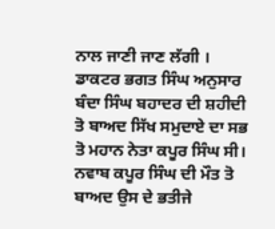ਨਾਲ ਜਾਣੀ ਜਾਣ ਲੱਗੀ ।
ਡਾਕਟਰ ਭਗਤ ਸਿੰਘ ਅਨੁਸਾਰ ਬੰਦਾ ਸਿੰਘ ਬਹਾਦਰ ਦੀ ਸ਼ਹੀਦੀ ਤੋ ਬਾਅਦ ਸਿੱਖ ਸਮੁਦਾਏ ਦਾ ਸਭ ਤੋ ਮਹਾਨ ਨੇਤਾ ਕਪੂਰ ਸਿੰਘ ਸੀ। ਨਵਾਬ ਕਪੂਰ ਸਿੰਘ ਦੀ ਮੌਤ ਤੋ ਬਾਅਦ ਉਸ ਦੇ ਭਤੀਜੇ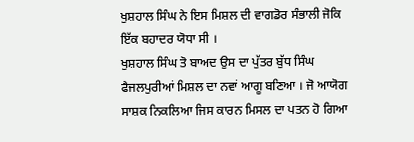ਖੁਸ਼ਹਾਲ ਸਿੰਘ ਨੇ ਇਸ ਮਿਸ਼ਲ ਦੀ ਵਾਗਡੋਰ ਸੰਭਾਲੀ ਜੋਕਿ ਇੱਕ ਬਹਾਦਰ ਯੋਧਾ ਸੀ ।
ਖੁਸ਼ਹਾਲ ਸਿੰਘ ਤੋ ਬਾਅਦ ਉਸ ਦਾ ਪੁੱਤਰ ਬੁੱਧ ਸਿੰਘ ਫੈਜਲਪੁਰੀਆਂ ਮਿਸ਼ਲ ਦਾ ਨਵਾਂ ਆਗੂ ਬਣਿਆ । ਜੋ ਆਯੋਗ ਸਾਸ਼ਕ ਨਿਕਲਿਆ ਜਿਸ ਕਾਰਨ ਮਿਸਲ ਦਾ ਪਤਨ ਹੋ ਗਿਆ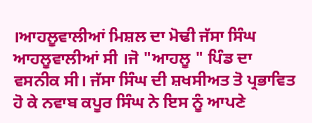।ਆਹਲੂਵਾਲੀਆਂ ਮਿਸ਼ਲ ਦਾ ਮੋਢੀ ਜੱਸਾ ਸਿੰਘ ਆਹਲੂਵਾਲੀਆਂ ਸੀ ।ਜੋ "ਆਹਲੂ " ਪਿੰਡ ਦਾ ਵਸਨੀਕ ਸੀ। ਜੱਸਾ ਸਿੰਘ ਦੀ ਸ਼ਖਸੀਅਤ ਤੋ ਪ੍ਰਭਾਵਿਤ ਹੋ ਕੇ ਨਵਾਬ ਕਪੂਰ ਸਿੰਘ ਨੇ ਇਸ ਨੂੰ ਆਪਣੇ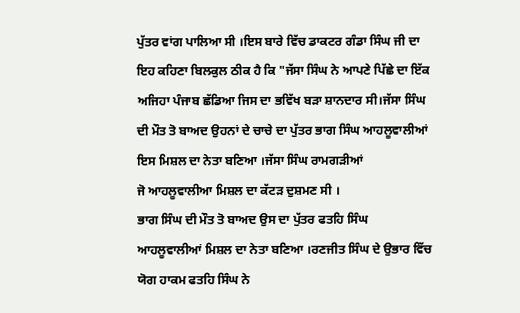ਪੁੱਤਰ ਵਾਂਗ ਪਾਲਿਆ ਸੀ ।ਇਸ ਬਾਰੇ ਵਿੱਚ ਡਾਕਟਰ ਗੰਡਾ ਸਿੰਘ ਜੀ ਦਾ ਇਹ ਕਹਿਣਾ ਬਿਲਕੁਲ ਠੀਕ ਹੈ ਕਿ "ਜੱਸਾ ਸਿੰਘ ਨੇ ਆਪਣੇ ਪਿੱਛੇ ਦਾ ਇੱਕ ਅਜਿਹਾ ਪੰਜਾਬ ਛੱਡਿਆ ਜਿਸ ਦਾ ਭਵਿੱਖ ਬੜਾ ਸ਼ਾਨਦਾਰ ਸੀ।ਜੱਸਾ ਸਿੰਘ ਦੀ ਮੌਤ ਤੋ ਬਾਅਦ ਉਹਨਾਂ ਦੇ ਚਾਚੇ ਦਾ ਪੁੱਤਰ ਭਾਗ ਸਿੰਘ ਆਹਲੂਵਾਲੀਆਂ ਇਸ ਮਿਸ਼ਲ ਦਾ ਨੇਤਾ ਬਣਿਆ ।ਜੱਸਾ ਸਿੰਘ ਰਾਮਗੜੀਆਂ
ਜੋ ਆਹਲੂਵਾਲੀਆ ਮਿਸ਼ਲ ਦਾ ਕੱਟੜ ਦੁਸ਼ਮਣ ਸੀ ।
ਭਾਗ ਸਿੰਘ ਦੀ ਮੌਤ ਤੋ ਬਾਅਦ ਉਸ ਦਾ ਪੁੱਤਰ ਫਤਹਿ ਸਿੰਘ ਆਹਲੂਵਾਲੀਆਂ ਮਿਸ਼ਲ ਦਾ ਨੇਤਾ ਬਣਿਆ ।ਰਣਜੀਤ ਸਿੰਘ ਦੇ ਉਭਾਰ ਵਿੱਚ ਯੋਗ ਹਾਕਮ ਫਤਹਿ ਸਿੰਘ ਨੇ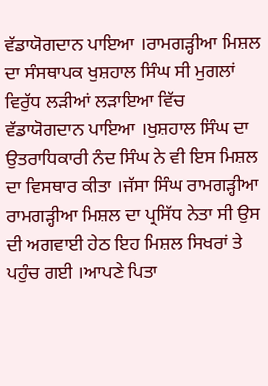ਵੱਡਾਯੋਗਦਾਨ ਪਾਇਆ ।ਰਾਮਗੜ੍ਹੀਆ ਮਿਸ਼ਲ ਦਾ ਸੰਸਥਾਪਕ ਖੁਸ਼ਹਾਲ ਸਿੰਘ ਸੀ ਮੁਗਲਾਂ ਵਿਰੁੱਧ ਲੜੀਆਂ ਲੜਾਇਆ ਵਿੱਚ ਵੱਡਾਯੋਗਦਾਨ ਪਾਇਆ ।ਖੁਸ਼ਹਾਲ ਸਿੰਘ ਦਾ ਉਤਰਾਧਿਕਾਰੀ ਨੰਦ ਸਿੰਘ ਨੇ ਵੀ ਇਸ ਮਿਸ਼ਲ ਦਾ ਵਿਸਥਾਰ ਕੀਤਾ ।ਜੱਸਾ ਸਿੰਘ ਰਾਮਗੜ੍ਹੀਆ ਰਾਮਗੜ੍ਹੀਆ ਮਿਸ਼ਲ ਦਾ ਪ੍ਰਸਿੱਧ ਨੇਤਾ ਸੀ ਉਸ ਦੀ ਅਗਵਾਈ ਹੇਠ ਇਹ ਮਿਸ਼ਲ ਸਿਖਰਾਂ ਤੇ ਪਹੁੰਚ ਗਈ ।ਆਪਣੇ ਪਿਤਾ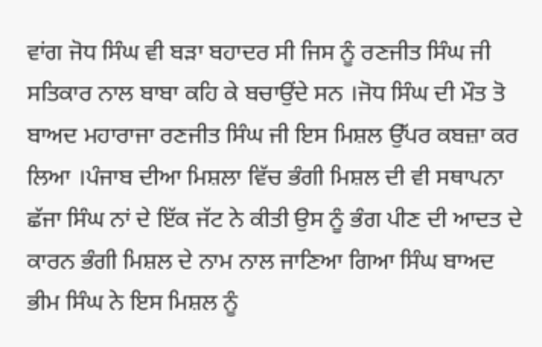ਵਾਂਗ ਜੋਧ ਸਿੰਘ ਵੀ ਬੜਾ ਬਹਾਦਰ ਸੀ ਜਿਸ ਨੂੰ ਰਣਜੀਤ ਸਿੰਘ ਜੀ ਸਤਿਕਾਰ ਨਾਲ ਬਾਬਾ ਕਹਿ ਕੇ ਬਚਾਉਂਦੇ ਸਨ ।ਜੋਧ ਸਿੰਘ ਦੀ ਮੌਤ ਤੋ ਬਾਅਦ ਮਹਾਰਾਜਾ ਰਣਜੀਤ ਸਿੰਘ ਜੀ ਇਸ ਮਿਸ਼ਲ ਉੱਪਰ ਕਬਜ਼ਾ ਕਰ ਲਿਆ ।ਪੰਜਾਬ ਦੀਆ ਮਿਸ਼ਲਾ ਵਿੱਚ ਭੰਗੀ ਮਿਸ਼ਲ ਦੀ ਵੀ ਸਥਾਪਨਾ ਛੱਜਾ ਸਿੰਘ ਨਾਂ ਦੇ ਇੱਕ ਜੱਟ ਨੇ ਕੀਤੀ ਉਸ ਨੂੰ ਭੰਗ ਪੀਣ ਦੀ ਆਦਤ ਦੇ ਕਾਰਨ ਭੰਗੀ ਮਿਸ਼ਲ ਦੇ ਨਾਮ ਨਾਲ ਜਾਣਿਆ ਗਿਆ ਸਿੰਘ ਬਾਅਦ ਭੀਮ ਸਿੰਘ ਨੇ ਇਸ ਮਿਸ਼ਲ ਨੂੰ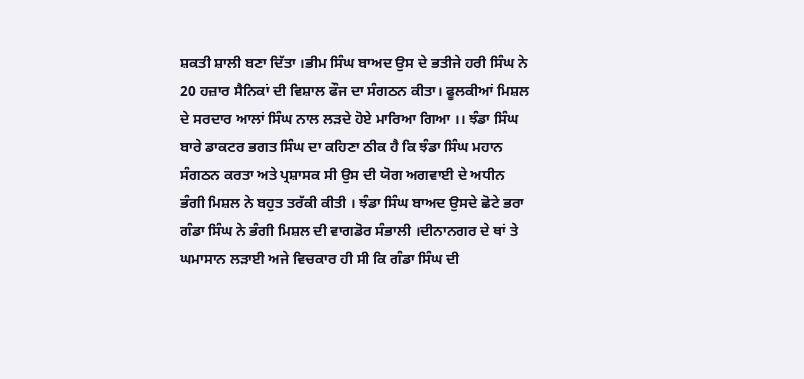ਸ਼ਕਤੀ ਸ਼ਾਲੀ ਬਣਾ ਦਿੱਤਾ ।ਭੀਮ ਸਿੰਘ ਬਾਅਦ ਉਸ ਦੇ ਭਤੀਜੇ ਹਰੀ ਸਿੰਘ ਨੇ 20 ਹਜ਼ਾਰ ਸੈਨਿਕਾਂ ਦੀ ਵਿਸ਼ਾਲ ਫੌਜ ਦਾ ਸੰਗਠਨ ਕੀਤਾ। ਫੂਲਕੀਆਂ ਮਿਸ਼ਲ ਦੇ ਸਰਦਾਰ ਆਲਾਂ ਸਿੰਘ ਨਾਲ ਲੜਦੇ ਹੋਏ ਮਾਰਿਆ ਗਿਆ ।। ਝੰਡਾ ਸਿੰਘ ਬਾਰੇ ਡਾਕਟਰ ਭਗਤ ਸਿੰਘ ਦਾ ਕਹਿਣਾ ਠੀਕ ਹੈ ਕਿ ਝੰਡਾ ਸਿੰਘ ਮਹਾਨ ਸੰਗਠਨ ਕਰਤਾ ਅਤੇ ਪ੍ਰਸ਼ਾਸਕ ਸੀ ਉਸ ਦੀ ਯੋਗ ਅਗਵਾਈ ਦੇ ਅਧੀਨ ਭੰਗੀ ਮਿਸ਼ਲ ਨੇ ਬਹੁਤ ਤਰੱਕੀ ਕੀਤੀ । ਝੰਡਾ ਸਿੰਘ ਬਾਅਦ ਉਸਦੇ ਛੋਟੇ ਭਰਾ ਗੰਡਾ ਸਿੰਘ ਨੇ ਭੰਗੀ ਮਿਸ਼ਲ ਦੀ ਵਾਗਡੋਰ ਸੰਭਾਲੀ ।ਦੀਨਾਨਗਰ ਦੇ ਥਾਂ ਤੇ ਘਮਾਸਾਨ ਲੜਾਈ ਅਜੇ ਵਿਚਕਾਰ ਹੀ ਸੀ ਕਿ ਗੰਡਾ ਸਿੰਘ ਦੀ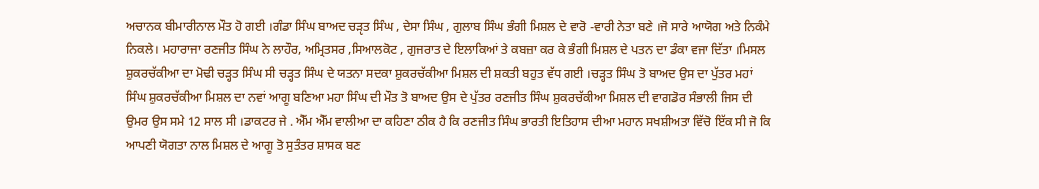ਅਚਾਨਕ ਬੀਮਾਰੀਨਾਲ ਮੌਤ ਹੋ ਗਈ ।ਗੰਡਾ ਸਿੰਘ ਬਾਅਦ ਚੜੵਤ ਸਿੰਘ , ਦੇਸਾ ਸਿੰਘ , ਗੁਲਾਬ ਸਿੰਘ ਭੰਗੀ ਮਿਸ਼ਲ ਦੇ ਵਾਰੋ -ਵਾਰੀ ਨੇਤਾ ਬਣੇ ।ਜੋ ਸਾਰੇ ਆਯੋਗ ਅਤੇ ਨਿਕੰਮੇ ਨਿਕਲੇ। ਮਹਾਰਾਜਾ ਰਣਜੀਤ ਸਿੰਘ ਨੇ ਲਾਹੌਰ, ਅਮ੍ਰਿਤਸਰ ,ਸਿਆਲਕੋਟ , ਗੁਜਰਾਤ ਦੇ ਇਲਾਕਿਆਂ ਤੇ ਕਬਜ਼ਾ ਕਰ ਕੇ ਭੰਗੀ ਮਿਸ਼ਲ ਦੇ ਪਤਨ ਦਾ ਡੰਕਾ ਵਜਾ ਦਿੱਤਾ ।ਮਿਸਲ ਸ਼ੁਕਰਚੱਕੀਆ ਦਾ ਮੋਢੀ ਚੜ੍ਹਤ ਸਿੰਘ ਸੀ ਚੜ੍ਹਤ ਸਿੰਘ ਦੇ ਯਤਨਾ ਸਦਕਾ ਸ਼ੁਕਰਚੱਕੀਆ ਮਿਸ਼ਲ ਦੀ ਸ਼ਕਤੀ ਬਹੁਤ ਵੱਧ ਗਈ ।ਚੜ੍ਹਤ ਸਿੰਘ ਤੋ ਬਾਅਦ ਉਸ ਦਾ ਪੁੱਤਰ ਮਹਾਂ ਸਿੰਘ ਸ਼ੁਕਰਚੱਕੀਆ ਮਿਸ਼ਲ ਦਾ ਨਵਾਂ ਆਗੂ ਬਣਿਆ ਮਹਾ ਸਿੰਘ ਦੀ ਮੌਤ ਤੋ ਬਾਅਦ ਉਸ ਦੇ ਪੁੱਤਰ ਰਣਜੀਤ ਸਿੰਘ ਸ਼ੁਕਰਚੱਕੀਆ ਮਿਸ਼ਲ ਦੀ ਵਾਗਡੋਰ ਸੰਭਾਲੀ ਜਿਸ ਦੀ ਉਮਰ ਉਸ ਸਮੇ 12 ਸਾਲ ਸੀ ।ਡਾਕਟਰ ਜੇ . ਐੱਮ ਐੱਮ ਵਾਲੀਆ ਦਾ ਕਹਿਣਾ ਠੀਕ ਹੈ ਕਿ ਰਣਜੀਤ ਸਿੰਘ ਭਾਰਤੀ ਇਤਿਹਾਸ ਦੀਆ ਮਹਾਨ ਸਖਸ਼ੀਅਤਾ ਵਿੱਚੋ ਇੱਕ ਸੀ ਜੋ ਕਿ ਆਪਣੀ ਯੋਗਤਾ ਨਾਲ ਮਿਸ਼ਲ ਦੇ ਆਗੂ ਤੋ ਸੁਤੰਤਰ ਸ਼ਾਸਕ ਬਣ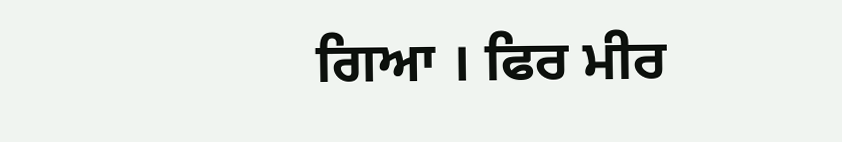ਗਿਆ । ਫਿਰ ਮੀਰ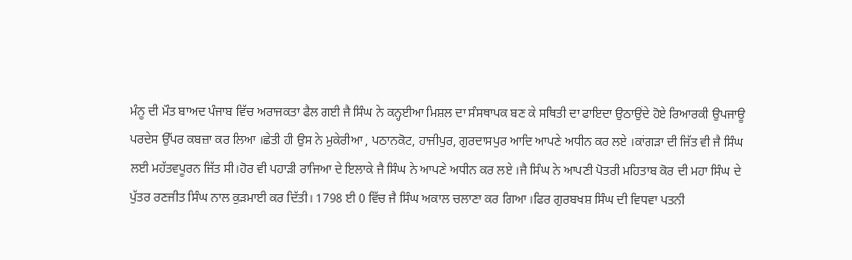ਮੰਨੂ ਦੀ ਮੌਤ ਬਾਅਦ ਪੰਜਾਬ ਵਿੱਚ ਅਰਾਜਕਤਾ ਫੈਲ ਗਈ ਜੈ ਸਿੰਘ ਨੇ ਕਨ੍ਹਈਆ ਮਿਸ਼ਲ ਦਾ ਸੰਸਥਾਪਕ ਬਣ ਕੇ ਸਥਿਤੀ ਦਾ ਫਾਇਦਾ ਉਠਾਉਂਦੇ ਹੋਏ ਰਿਆਰਕੀ ਉਪਜਾਊ ਪਰਦੇਸ ਉੱਪਰ ਕਬਜ਼ਾ ਕਰ ਲਿਆ ।ਛੇਤੀ ਹੀ ਉਸ ਨੇ ਮੁਕੇਰੀਆ , ਪਠਾਨਕੋਟ, ਹਾਜੀਪੁਰ, ਗੁਰਦਾਸਪੁਰ ਆਦਿ ਆਪਣੇ ਅਧੀਨ ਕਰ ਲਏ ।ਕਾਂਗੜਾ ਦੀ ਜਿੱਤ ਵੀ ਜੈ ਸਿੰਘ ਲਈ ਮਹੱਤਵਪੂਰਨ ਜਿੱਤ ਸੀ।ਹੋਰ ਵੀ ਪਹਾੜੀ ਰਾਜਿਆ ਦੇ ਇਲਾਕੇ ਜੈ ਸਿੰਘ ਨੇ ਆਪਣੇ ਅਧੀਨ ਕਰ ਲਏ ।ਜੈ ਸਿੰਘ ਨੇ ਆਪਣੀ ਪੋਤਰੀ ਮਹਿਤਾਬ ਕੋਰ ਦੀ ਮਹਾ ਸਿੰਘ ਦੇ ਪੁੱਤਰ ਰਣਜੀਤ ਸਿੰਘ ਨਾਲ ਕੁੜਮਾਈ ਕਰ ਦਿੱਤੀ। 1798 ਈ 0 ਵਿੱਚ ਜੈ ਸਿੰਘ ਅਕਾਲ ਚਲਾਣਾ ਕਰ ਗਿਆ ।ਫਿਰ ਗੁਰਬਖਸ਼ ਸਿੰਘ ਦੀ ਵਿਧਵਾ ਪਤਨੀ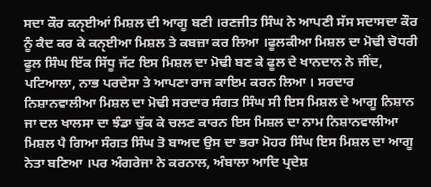ਸਦਾ ਕੌਰ ਕਨੵਈਆਂ ਮਿਸ਼ਲ ਦੀ ਆਗੂ ਬਣੀ ।ਰਣਜੀਤ ਸਿੰਘ ਨੇ ਆਪਣੀ ਸੱਸ ਸਦਾਸਦਾ ਕੌਰ ਨੂੰ ਕੈਦ ਕਰ ਕੇ ਕਨੵਈਆ ਮਿਸ਼ਲ ਤੇ ਕਬਜ਼ਾ ਕਰ ਲਿਆ ।ਫੂਲਕੀਆ ਮਿਸ਼ਲ ਦਾ ਮੋਢੀ ਚੋਧਰੀ ਫੂਲ ਸਿੰਘ ਇੱਕ ਸਿੱਧੂ ਜੱਟ ਇਸ ਮਿਸ਼ਲ ਦਾ ਮੋਢੀ ਬਣ ਕੇ ਫੂਲ ਦੇ ਖਾਨਦਾਨ ਨੇ ਜੀਂਦ, ਪਟਿਆਲਾ, ਨਾਭ ਪਰਦੇਸਾ ਤੇ ਆਪਣਾ ਰਾਜ ਕਾਇਮ ਕਰਨ ਲਿਆ । ਸਰਦਾਰ ਨਿਸ਼ਾਨਵਾਲੀਆ ਮਿਸ਼ਲ ਦਾ ਮੋਢੀ ਸਰਦਾਰ ਸੰਗਤ ਸਿੰਘ ਸੀ ਇਸ ਮਿਸ਼ਲ ਦੇ ਆਗੂ ਨਿਸ਼ਾਨ ਜਾ ਦਲ ਖਾਲਸਾ ਦਾ ਝੰਡਾ ਚੁੱਕ ਕੇ ਚਲਣ ਕਾਰਨ ਇਸ ਮਿਸ਼ਲ ਦਾ ਨਾਮ ਨਿਸ਼ਾਨਵਾਲੀਆ ਮਿਸ਼ਲ ਪੈ ਗਿਆ ਸੰਗਤ ਸਿੰਘ ਤੋ ਬਾਅਦ ਉਸ ਦਾ ਭਰਾ ਮੋਹਰ ਸਿੰਘ ਇਸ ਮਿਸ਼ਲ ਦਾ ਆਗੂ ਨੇਤਾ ਬਣਿਆ ।ਪਰ ਅੰਗਰੇਜਾ ਨੇ ਕਰਨਾਲ, ਅੰਬਾਲਾ ਆਦਿ ਪ੍ਰਦੇਸ਼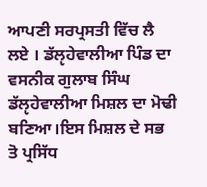ਆਪਣੀ ਸਰਪ੍ਰਸਤੀ ਵਿੱਚ ਲੈ ਲਏ । ਡੱਲੵਹੇਵਾਲੀਆ ਪਿੰਡ ਦਾ ਵਸਨੀਕ ਗੁਲਾਬ ਸਿੰਘ ਡੱਲੵਹੇਵਾਲੀਆ ਮਿਸ਼ਲ ਦਾ ਮੋਢੀ ਬਣਿਆ।ਇਸ ਮਿਸ਼ਲ ਦੇ ਸਭ ਤੋ ਪ੍ਰਸਿੱਧ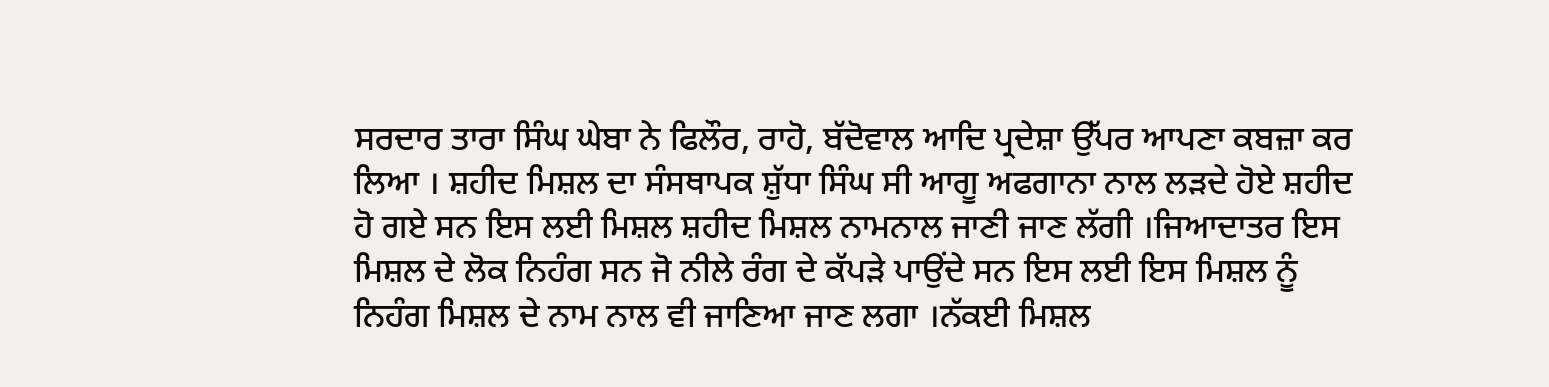ਸਰਦਾਰ ਤਾਰਾ ਸਿੰਘ ਘੇਬਾ ਨੇ ਫਿਲੌਰ, ਰਾਹੋ, ਬੱਦੋਵਾਲ ਆਦਿ ਪ੍ਰਦੇਸ਼ਾ ਉੱਪਰ ਆਪਣਾ ਕਬਜ਼ਾ ਕਰ ਲਿਆ । ਸ਼ਹੀਦ ਮਿਸ਼ਲ ਦਾ ਸੰਸਥਾਪਕ ਸ਼ੁੱਧਾ ਸਿੰਘ ਸੀ ਆਗੂ ਅਫਗਾਨਾ ਨਾਲ ਲੜਦੇ ਹੋਏ ਸ਼ਹੀਦ ਹੋ ਗਏ ਸਨ ਇਸ ਲਈ ਮਿਸ਼ਲ ਸ਼ਹੀਦ ਮਿਸ਼ਲ ਨਾਮਨਾਲ ਜਾਣੀ ਜਾਣ ਲੱਗੀ ।ਜਿਆਦਾਤਰ ਇਸ ਮਿਸ਼ਲ ਦੇ ਲੋਕ ਨਿਹੰਗ ਸਨ ਜੋ ਨੀਲੇ ਰੰਗ ਦੇ ਕੱਪੜੇ ਪਾਉਂਦੇ ਸਨ ਇਸ ਲਈ ਇਸ ਮਿਸ਼ਲ ਨੂੰ ਨਿਹੰਗ ਮਿਸ਼ਲ ਦੇ ਨਾਮ ਨਾਲ ਵੀ ਜਾਣਿਆ ਜਾਣ ਲਗਾ ।ਨੱਕਈ ਮਿਸ਼ਲ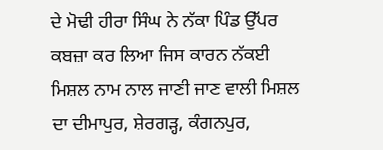ਦੇ ਮੋਢੀ ਹੀਰਾ ਸਿੰਘ ਨੇ ਨੱਕਾ ਪਿੰਡ ਉੱਪਰ ਕਬਜ਼ਾ ਕਰ ਲਿਆ ਜਿਸ ਕਾਰਨ ਨੱਕਈ ਮਿਸ਼ਲ ਨਾਮ ਨਾਲ ਜਾਣੀ ਜਾਣ ਵਾਲੀ ਮਿਸ਼ਲ ਦਾ ਦੀਮਾਪੁਰ, ਸ਼ੇਰਗੜ੍ਹ, ਕੰਗਨਪੁਰ,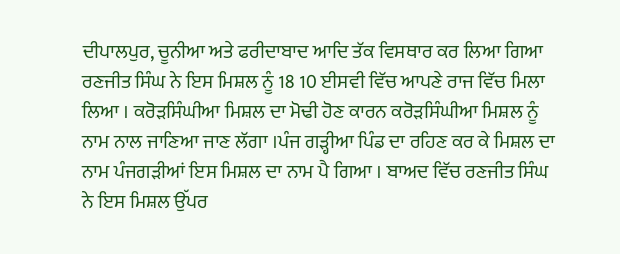ਦੀਪਾਲਪੁਰ, ਚੂਨੀਆ ਅਤੇ ਫਰੀਦਾਬਾਦ ਆਦਿ ਤੱਕ ਵਿਸਥਾਰ ਕਰ ਲਿਆ ਗਿਆ ਰਣਜੀਤ ਸਿੰਘ ਨੇ ਇਸ ਮਿਸ਼ਲ ਨੂੰ 18 10 ਈਸਵੀ ਵਿੱਚ ਆਪਣੇ ਰਾਜ ਵਿੱਚ ਮਿਲਾ ਲਿਆ । ਕਰੋੜਸਿੰਘੀਆ ਮਿਸ਼ਲ ਦਾ ਮੋਢੀ ਹੋਣ ਕਾਰਨ ਕਰੋੜਸਿੰਘੀਆ ਮਿਸ਼ਲ ਨੂੰ ਨਾਮ ਨਾਲ ਜਾਣਿਆ ਜਾਣ ਲੱਗਾ ।ਪੰਜ ਗੜ੍ਹੀਆ ਪਿੰਡ ਦਾ ਰਹਿਣ ਕਰ ਕੇ ਮਿਸ਼ਲ ਦਾ ਨਾਮ ਪੰਜਗੜੀਆਂ ਇਸ ਮਿਸ਼ਲ ਦਾ ਨਾਮ ਪੈ ਗਿਆ । ਬਾਅਦ ਵਿੱਚ ਰਣਜੀਤ ਸਿੰਘ ਨੇ ਇਸ ਮਿਸ਼ਲ ਉੱਪਰ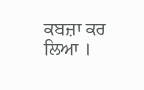ਕਬਜ਼ਾ ਕਰ ਲਿਆ ।